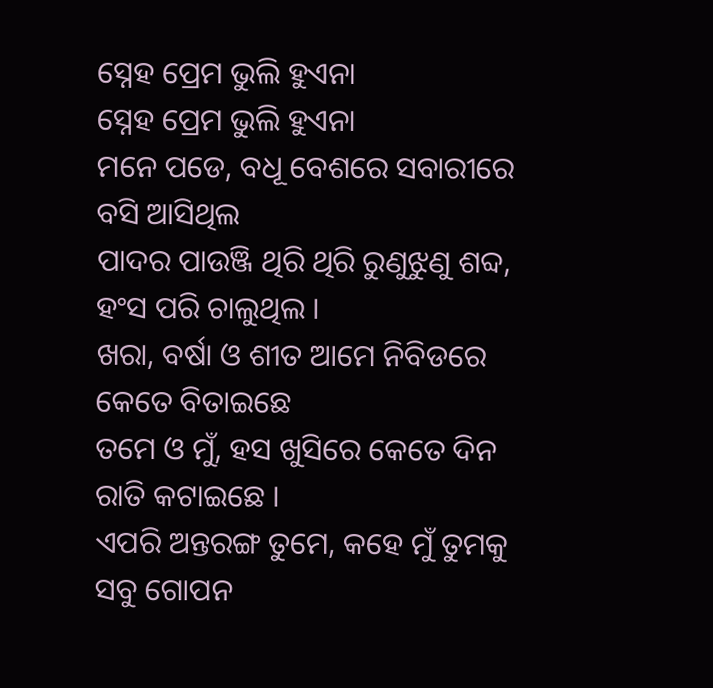ସ୍ନେହ ପ୍ରେମ ଭୁଲି ହୁଏନା
ସ୍ନେହ ପ୍ରେମ ଭୁଲି ହୁଏନା
ମନେ ପଡେ, ବଧୂ ବେଶରେ ସବାରୀରେ
ବସି ଆସିଥିଲ
ପାଦର ପାଉଞ୍ଜି ଥିରି ଥିରି ରୁଣୁଝୁଣୁ ଶବ୍ଦ,
ହଂସ ପରି ଚାଲୁଥିଲ ।
ଖରା, ବର୍ଷା ଓ ଶୀତ ଆମେ ନିବିଡରେ
କେତେ ବିତାଇଛେ
ତମେ ଓ ମୁଁ, ହସ ଖୁସିରେ କେତେ ଦିନ
ରାତି କଟାଇଛେ ।
ଏପରି ଅନ୍ତରଙ୍ଗ ତୁମେ, କହେ ମୁଁ ତୁମକୁ
ସବୁ ଗୋପନ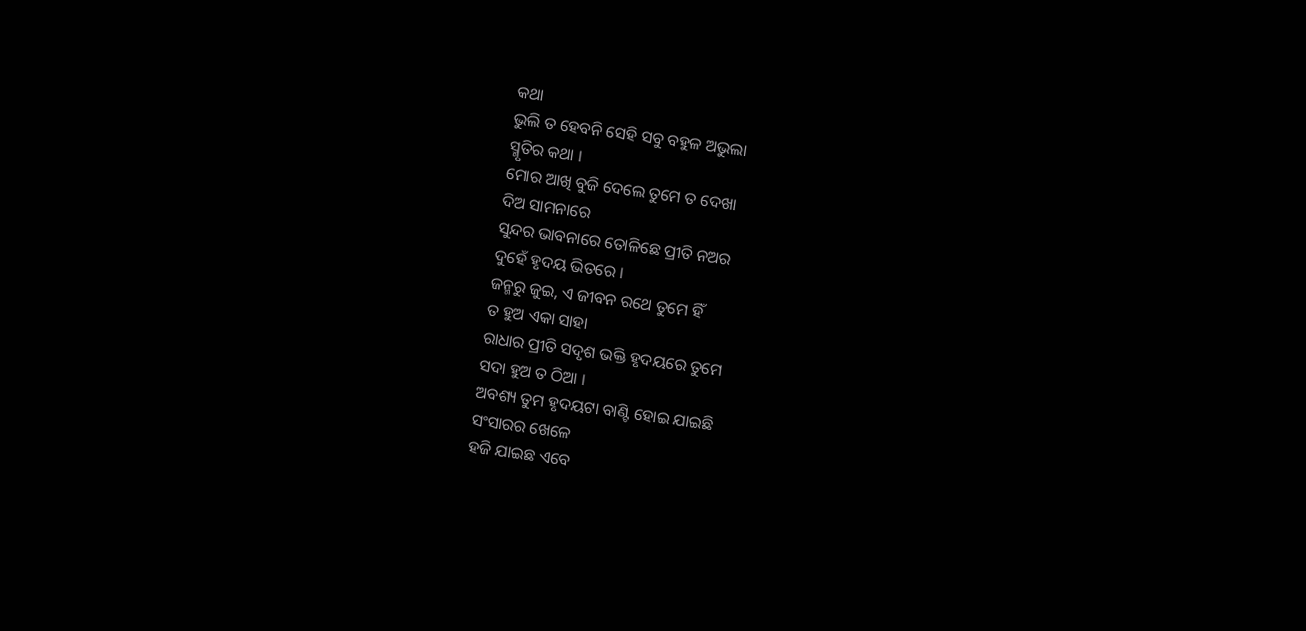କଥା
ଭୁଲି ତ ହେବନି ସେହି ସବୁ ବହୁଳ ଅଭୁଲା
ସ୍ମୃତିର କଥା ।
ମୋର ଆଖି ବୁଜି ଦେଲେ ତୁମେ ତ ଦେଖା
ଦିଅ ସାମନାରେ
ସୁନ୍ଦର ଭାବନାରେ ତୋଳିଛେ ପ୍ରୀତି ନଅର
ଦୁହେଁ ହୃଦୟ ଭିତରେ ।
ଜନ୍ମରୁ ଜୁଇ, ଏ ଜୀବନ ରଥେ ତୁମେ ହିଁ
ତ ହୁଅ ଏକା ସାହା
ରାଧାର ପ୍ରୀତି ସଦୃଶ ଭକ୍ତି ହୃଦୟରେ ତୁମେ
ସଦା ହୁଅ ତ ଠିଆ ।
ଅବଶ୍ୟ ତୁମ ହୃଦୟଟା ବାଣ୍ଟି ହୋଇ ଯାଇଛି
ସଂସାରର ଖେଳେ
ହଜି ଯାଇଛ ଏବେ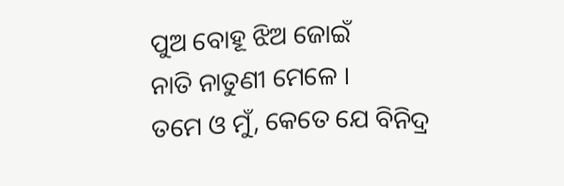ପୁଅ ବୋହୂ ଝିଅ ଜୋଇଁ
ନାତି ନାତୁଣୀ ମେଳେ ।
ତମେ ଓ ମୁଁ, କେତେ ଯେ ବିନିଦ୍ର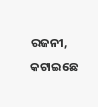ରଜନୀ,
କଟାଇଛେ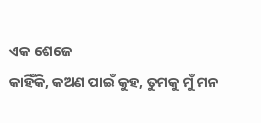ଏକ ଶେଜେ
କାହିଁକି, କଅଣ ପାଇଁ କୁହ, ତୁମକୁ ମୁଁ ମନ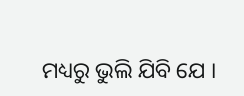ମଧ୍ୟରୁ ଭୁଲି ଯିବି ଯେ ।